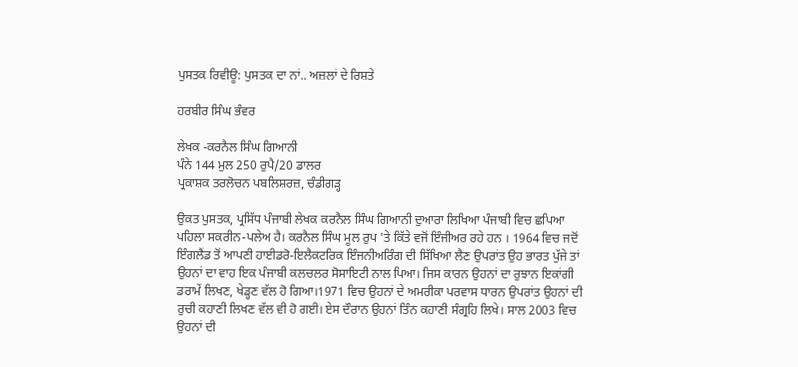ਪੁਸਤਕ ਰਿਵੀਊ: ਪੁਸਤਕ ਦਾ ਨਾਂ.. ਅਜ਼ਲਾਂ ਦੇ ਰਿਸ਼ਤੇ

ਹਰਬੀਰ ਸਿੰਘ ਭੰਵਰ

ਲੇਖਕ -ਕਰਨੈਲ ਸਿੰਘ ਗਿਆਨੀ
ਪੰਨੇ 144 ਮੁਲ 250 ਰੁਪੈ/20 ਡਾਲਰ
ਪ੍ਰਕਾਸ਼ਕ ਤਰਲੋਚਨ ਪਬਲਿਸ਼ਰਜ਼, ਚੰਡੀਗੜ੍ਹ

ਉਕਤ ਪੁਸਤਕ, ਪ੍ਰਸਿੱਧ ਪੰਜਾਬੀ ਲੇਖਕ ਕਰਨੈਲ ਸਿੰਘ ਗਿਆਨੀ ਦੁਆਰਾ ਲਿਖਿਆ ਪੰਜਾਬੀ ਵਿਚ ਛਪਿਆ ਪਹਿਲਾ ਸਕਰੀਨ-ਪਲੇਅ ਹੈ। ਕਰਨੈਲ ਸਿੰਘ ਮੂਲ ਰੁਪ 'ਤੇ ਕਿੱਤੇ ਵਜੋਂ ਇੰਜੀਅਰ ਰਹੇ ਹਨ । 1964 ਵਿਚ ਜਦੋਂ ਇੰਗਲੈਂਡ ਤੋਂ ਆਪਣੀ ਹਾਈਡਰੋ-ਇਲੈਕਟਰਿਕ ਇੰਜਨੀਅਰਿੰਗ ਦੀ ਸਿੱਖਿਆ ਲੈਣ ਉਪਰਾਂਤ ਉਹ ਭਾਰਤ ਪੁੱਜੇ ਤਾਂ ਉਹਨਾਂ ਦਾ ਵਾਹ ਇਕ ਪੰਜਾਬੀ ਕਲਚਲਰ ਸੋਸਾਇਟੀ ਨਾਲ ਪਿਆ। ਜਿਸ ਕਾਰਨ ਉਹਨਾਂ ਦਾ ਰੁਝਾਨ ਇਕਾਂਗੀ ਡਰਾਮੇਂ ਲਿਖਣ, ਖੇਡ੍ਹਣ ਵੱਲ ਹੋ ਗਿਆ।1971 ਵਿਚ ਉਹਨਾਂ ਦੇ ਅਮਰੀਕਾ ਪਰਵਾਸ ਧਾਰਨ ਉਪਰਾਂਤ ਉਹਨਾਂ ਦੀ ਰੁਚੀ ਕਹਾਣੀ ਲਿਖਣ ਵੱਲ ਵੀ ਹੋ ਗਈ। ਏਸ ਦੌਰਾਨ ਉਹਨਾਂ ਤਿੰਨ ਕਹਾਣੀ ਸੰਗ੍ਰਹਿ ਲਿਖੇ। ਸਾਲ 2003 ਵਿਚ ਉਹਨਾਂ ਦੀ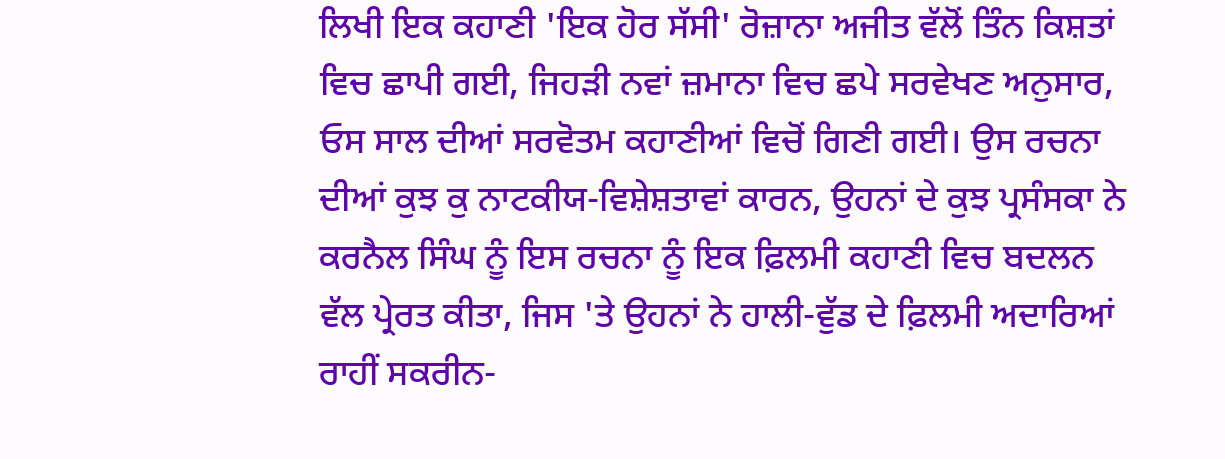ਲਿਖੀ ਇਕ ਕਹਾਣੀ 'ਇਕ ਹੋਰ ਸੱਸੀ' ਰੋਜ਼ਾਨਾ ਅਜੀਤ ਵੱਲੋਂ ਤਿੰਨ ਕਿਸ਼ਤਾਂ ਵਿਚ ਛਾਪੀ ਗਈ, ਜਿਹੜੀ ਨਵਾਂ ਜ਼ਮਾਨਾ ਵਿਚ ਛਪੇ ਸਰਵੇਖਣ ਅਨੁਸਾਰ, ਓਸ ਸਾਲ ਦੀਆਂ ਸਰਵੋਤਮ ਕਹਾਣੀਆਂ ਵਿਚੋਂ ਗਿਣੀ ਗਈ। ਉਸ ਰਚਨਾ ਦੀਆਂ ਕੁਝ ਕੁ ਨਾਟਕੀਯ-ਵਿਸ਼ੇਸ਼ਤਾਵਾਂ ਕਾਰਨ, ਉਹਨਾਂ ਦੇ ਕੁਝ ਪ੍ਰਸੰਸਕਾ ਨੇ ਕਰਨੈਲ ਸਿੰਘ ਨੂੰ ਇਸ ਰਚਨਾ ਨੂੰ ਇਕ ਫ਼ਿਲਮੀ ਕਹਾਣੀ ਵਿਚ ਬਦਲਨ ਵੱਲ ਪ੍ਰੇਰਤ ਕੀਤਾ, ਜਿਸ 'ਤੇ ਉਹਨਾਂ ਨੇ ਹਾਲੀ-ਵੁੱਡ ਦੇ ਫ਼ਿਲਮੀ ਅਦਾਰਿਆਂ ਰਾਹੀਂ ਸਕਰੀਨ-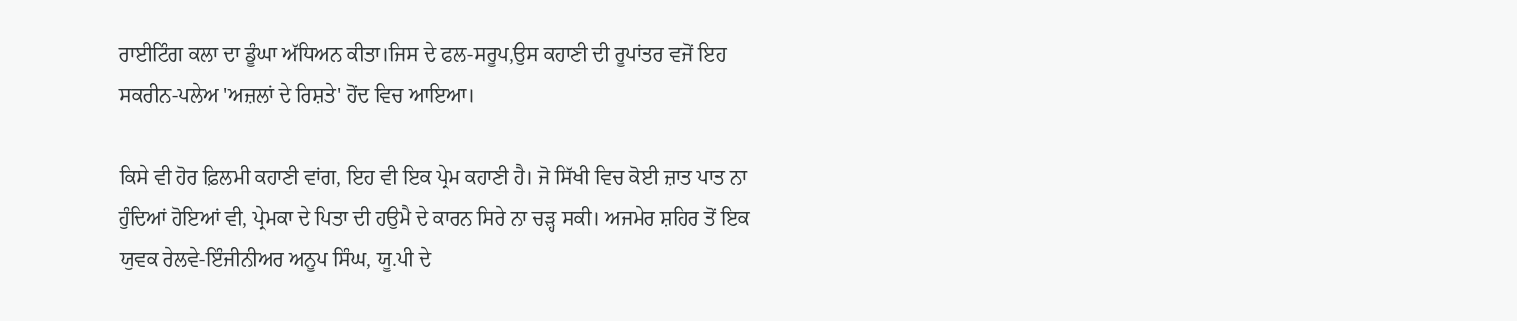ਰਾਈਟਿੰਗ ਕਲਾ ਦਾ ਡੂੰਘਾ ਅੱਧਿਅਨ ਕੀਤਾ।ਜਿਸ ਦੇ ਫਲ-ਸਰੂਪ,ਉਸ ਕਹਾਣੀ ਦੀ ਰੂਪਾਂਤਰ ਵਜੋਂ ਇਹ ਸਕਰੀਨ-ਪਲੇਅ 'ਅਜ਼ਲਾਂ ਦੇ ਰਿਸ਼ਤੇ' ਹੋਂਦ ਵਿਚ ਆਇਆ।

ਕਿਸੇ ਵੀ ਹੋਰ ਫ਼ਿਲਮੀ ਕਹਾਣੀ ਵਾਂਗ, ਇਹ ਵੀ ਇਕ ਪ੍ਰੇਮ ਕਹਾਣੀ ਹੈ। ਜੋ ਸਿੱਖੀ ਵਿਚ ਕੋਈ ਜ਼ਾਤ ਪਾਤ ਨਾ ਹੁੰਦਿਆਂ ਹੋਇਆਂ ਵੀ, ਪ੍ਰੇਮਕਾ ਦੇ ਪਿਤਾ ਦੀ ਹਉਮੈ ਦੇ ਕਾਰਨ ਸਿਰੇ ਨਾ ਚੜ੍ਹ ਸਕੀ। ਅਜਮੇਰ ਸ਼ਹਿਰ ਤੋਂ ਇਕ ਯੁਵਕ ਰੇਲਵੇ-ਇੰਜੀਨੀਅਰ ਅਨੂਪ ਸਿੰਘ, ਯੂ.ਪੀ ਦੇ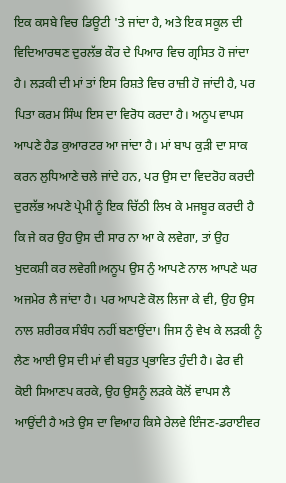ਇਕ ਕਸਬੇ ਵਿਚ ਡਿਊਟੀ 'ਤੇ ਜਾਂਦਾ ਹੈ, ਅਤੇ ਇਕ ਸਕੂਲ ਦੀ ਵਿਦਿਆਰਥਣ ਦੁਰਲੱਭ ਕੌਰ ਦੇ ਪਿਆਰ ਵਿਚ ਗ੍ਰਸਿਤ ਹੋ ਜਾਂਦਾ ਹੈ। ਲੜਕੀ ਦੀ ਮਾਂ ਤਾਂ ਇਸ ਰਿਸ਼ਤੇ ਵਿਚ ਰਾਜ਼ੀ ਹੋ ਜਾਂਦੀ ਹੈ, ਪਰ ਪਿਤਾ ਕਰਮ ਸਿੰਘ ਇਸ ਦਾ ਵਿਰੋਧ ਕਰਦਾ ਹੈ। ਅਨੂਪ ਵਾਪਸ ਆਪਣੇ ਹੈਡ ਕੁਆਰਟਰ ਆ ਜਾਂਦਾ ਹੈ। ਮਾਂ ਬਾਪ ਕੁੜੀ ਦਾ ਸਾਕ ਕਰਨ ਲੁਧਿਆਣੇ ਚਲੇ ਜਾਂਦੇ ਹਨ, ਪਰ ਉਸ ਦਾ ਵਿਦਰੋਹ ਕਰਦੀ ਦੁਰਲੱਭ ਅਪਣੇ ਪ੍ਰੇਮੀ ਨੂੰ ਇਕ ਚਿੱਠੀ ਲਿਖ ਕੇ ਮਜਬੂਰ ਕਰਦੀ ਹੈ ਕਿ ਜੇ ਕਰ ਉਹ ਉਸ ਦੀ ਸਾਰ ਨਾ ਆ ਕੇ ਲਵੇਗਾ, ਤਾਂ ਉਹ ਖੁਦਕਸ਼ੀ ਕਰ ਲਵੇਗੀ।ਅਨੂਪ ਉਸ ਨੁੰ ਆਪਣੇ ਨਾਲ ਆਪਣੇ ਘਰ ਅਜਮੇਰ ਲੈ ਜਾਂਦਾ ਹੈ। ਪਰ ਆਪਣੇ ਕੋਲ ਲਿਜਾ ਕੇ ਵੀ, ਉਹ ਉਸ ਨਾਲ ਸ਼ਰੀਰਕ ਸੰਬੰਧ ਨਹੀਂ ਬਣਾਉਂਦਾ। ਜਿਸ ਨੁੰ ਵੇਖ ਕੇ ਲੜਕੀ ਨੂੰ ਲੈਣ ਆਈ ਉਸ ਦੀ ਮਾਂ ਵੀ ਬਹੁਤ ਪ੍ਰਭਾਵਿਤ ਹੁੰਦੀ ਹੈ। ਫੇਰ ਵੀ ਕੋਈ ਸਿਆਣਪ ਕਰਕੇ, ਉਹ ਉਸਨੂੰ ਲੜਕੇ ਕੋਲੋਂ ਵਾਪਸ ਲੈ ਆਉਂਦੀ ਹੈ ਅਤੇ ਉਸ ਦਾ ਵਿਆਹ ਕਿਸੇ ਰੇਲਵੇ ਇੰਜਣ-ਡਰਾਈਵਰ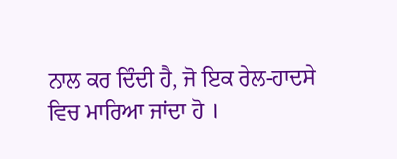ਨਾਲ ਕਰ ਦਿੰਦੀ ਹੈ, ਜੋ ਇਕ ਰੇਲ-ਹਾਦਸੇ ਵਿਚ ਮਾਰਿਆ ਜਾਂਦਾ ਹੋ ।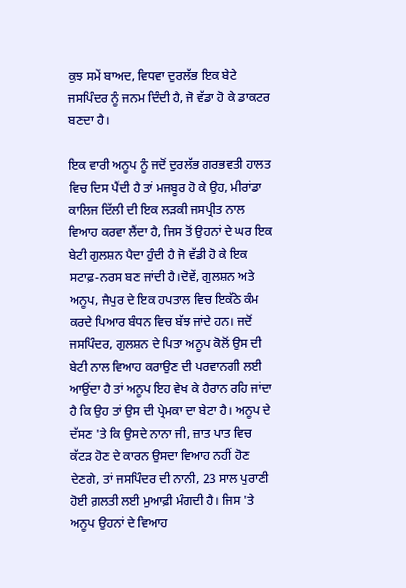ਕੁਝ ਸਮੇਂ ਬਾਅਦ, ਵਿਧਵਾ ਦੁਰਲੱਭ ਇਕ ਬੇਟੇ ਜਸਪਿੰਦਰ ਨੂੰ ਜਨਮ ਦਿੰਦੀ ਹੈ, ਜੋ ਵੱਡਾ ਹੋ ਕੇ ਡਾਕਟਰ ਬਣਦਾ ਹੈ।

ਇਕ ਵਾਰੀ ਅਨੂਪ ਨੂੰ ਜਦੋਂ ਦੁਰਲੱਭ ਗਰਭਵਤੀ ਹਾਲਤ ਵਿਚ ਦਿਸ ਪੈਂਦੀ ਹੈ ਤਾਂ ਮਜਬੂਰ ਹੋ ਕੇ ਉਹ, ਮੀਰਾਂਡਾ ਕਾਲਿਜ ਦਿੱਲੀ ਦੀ ਇਕ ਲੜਕੀ ਜਸਪ੍ਰੀਤ ਨਾਲ ਵਿਆਹ ਕਰਵਾ ਲੈਂਦਾ ਹੈ, ਜਿਸ ਤੋਂ ਉਹਨਾਂ ਦੇ ਘਰ ਇਕ ਬੇਟੀ ਗੁਲਸ਼ਨ ਪੈਦਾ ਹੁੰਦੀ ਹੈ ਜੋ ਵੱਡੀ ਹੋ ਕੇ ਇਕ ਸਟਾਫ਼-ਨਰਸ ਬਣ ਜਾਂਦੀ ਹੈ।ਦੋਵੇਂ, ਗੁਲਸ਼ਨ ਅਤੇ ਅਨੂਪ, ਜੈਪੁਰ ਦੇ ਇਕ ਹਪਤਾਲ ਵਿਚ ਇਕੱਠੇ ਕੰਮ ਕਰਦੇ ਪਿਆਰ ਬੰਧਨ ਵਿਚ ਬੱਝ ਜਾਂਦੇ ਹਨ। ਜਦੋਂ ਜਸਪਿੰਦਰ, ਗੁਲਸ਼ਨ ਦੇ ਪਿਤਾ ਅਨੂਪ ਕੋਲੋਂ ਉਸ ਦੀ ਬੇਟੀ ਨਾਲ ਵਿਆਹ ਕਰਾਉਣ ਦੀ ਪਰਵਾਨਗੀ ਲਈ ਆਉਂਦਾ ਹੈ ਤਾਂ ਅਨੂਪ ਇਹ ਵੇਖ ਕੇ ਹੈਰਾਨ ਰਹਿ ਜਾਂਦਾ ਹੈ ਕਿ ਉਹ ਤਾਂ ਉਸ ਦੀ ਪ੍ਰੇਮਕਾ ਦਾ ਬੇਟਾ ਹੈ। ਅਨੂਪ ਦੇ ਦੱਸਣ 'ਤੇ ਕਿ ਉਸਦੇ ਨਾਨਾ ਜੀ, ਜ਼ਾਤ ਪਾਤ ਵਿਚ ਕੱਟੜ ਹੋਣ ਦੇ ਕਾਰਨ ਉਸਦਾ ਵਿਆਹ ਨਹੀਂ ਹੋਣ ਦੇਣਗੇ, ਤਾਂ ਜਸਪਿੰਦਰ ਦੀ ਨਾਨੀ, 23 ਸਾਲ ਪੁਰਾਣੀ ਹੋਈ ਗ਼ਲਤੀ ਲਈ ਮੁਆਫ਼ੀ ਮੰਗਦੀ ਹੈ। ਜਿਸ 'ਤੇ ਅਨੂਪ ਉਹਨਾਂ ਦੇ ਵਿਆਹ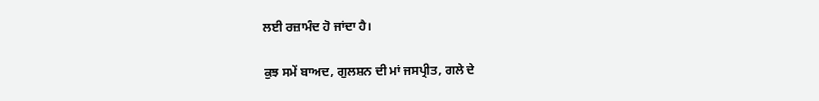ਲਈ ਰਜ਼ਾਮੰਦ ਹੋ ਜਾਂਦਾ ਹੈ।

ਕੁਝ ਸਮੇਂ ਬਾਅਦ, ਗੁਲਸ਼ਨ ਦੀ ਮਾਂ ਜਸਪ੍ਰੀਤ, ਗਲੇ ਦੇ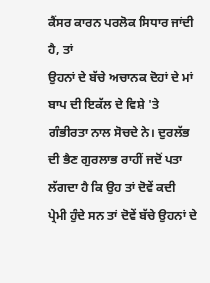ਕੈਂਸਰ ਕਾਰਨ ਪਰਲੋਕ ਸਿਧਾਰ ਜਾਂਦੀ ਹੈ, ਤਾਂ
ਉਹਨਾਂ ਦੇ ਬੱਚੇ ਅਚਾਨਕ ਦੋਹਾਂ ਦੇ ਮਾਂ ਬਾਪ ਦੀ ਇਕੱਲ ਦੇ ਵਿਸ਼ੇ 'ਤੇ ਗੰਭੀਰਤਾ ਨਾਲ ਸੋਚਦੇ ਨੇ। ਦੁਰਲੱਭ ਦੀ ਭੈਣ ਗੁਰਲਾਭ ਰਾਹੀਂ ਜਦੋਂ ਪਤਾ ਲੱਗਦਾ ਹੈ ਕਿ ਉਹ ਤਾਂ ਦੋਵੇਂ ਕਦੀ ਪ੍ਰੇਮੀ ਹੁੰਦੇ ਸਨ ਤਾਂ ਦੋਵੇਂ ਬੱਚੇ ਉਹਨਾਂ ਦੇ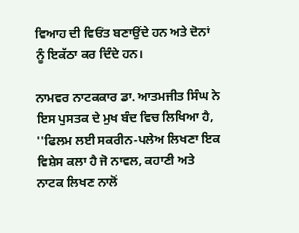ਵਿਆਹ ਦੀ ਵਿਓਂਤ ਬਣਾਉਂਦੇ ਹਨ ਅਤੇ ਦੋਨਾਂ ਨੂੰ ਇਕੱਠਾ ਕਰ ਦਿੰਦੇ ਹਨ।

ਨਾਮਵਰ ਨਾਟਕਕਾਰ ਡਾ. ਆਤਮਜੀਤ ਸਿੰਘ ਨੇ ਇਸ ਪੁਸਤਕ ਦੇ ਮੁਖ ਬੰਦ ਵਿਚ ਲਿਖਿਆ ਹੈ,
''ਫਿਲਮ ਲਈ ਸਕਰੀਨ-ਪਲੇਅ ਲਿਖਣਾ ਇਕ ਵਿਸ਼ੇਸ ਕਲਾ ਹੈ ਜੋ ਨਾਵਲ, ਕਹਾਣੀ ਅਤੇ ਨਾਟਕ ਲਿਖਣ ਨਾਲੋਂ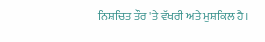ਨਿਸ਼ਚਿਤ ਤੌਰ 'ਤੇ ਵੱਖਰੀ ਅਤੇ ਮੁਸ਼ਕਿਲ ਹੈ।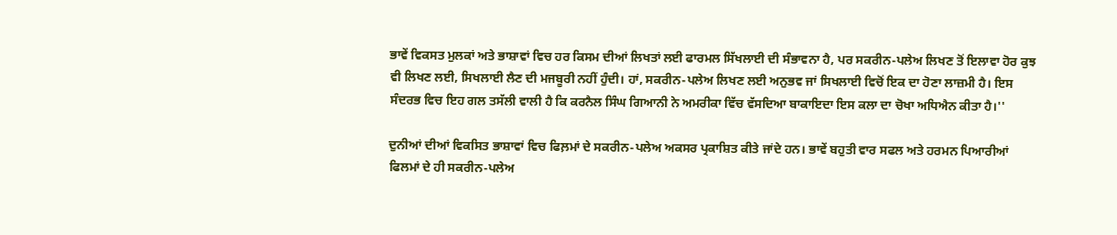ਭਾਵੇਂ ਵਿਕਸਤ ਮੁਲਕਾਂ ਅਤੇ ਭਾਸ਼ਾਵਾਂ ਵਿਚ ਹਰ ਕਿਸਮ ਦੀਆਂ ਲਿਖਤਾਂ ਲਈ ਫਾਰਮਲ ਸਿੱਖਲਾਈ ਦੀ ਸੰਭਾਵਨਾ ਹੈ, ਪਰ ਸਕਰੀਨ-ਪਲੇਅ ਲਿਖਣ ਤੋਂ ਇਲਾਵਾ ਹੋਰ ਕੁਝ ਵੀ ਲਿਖਣ ਲਈ, ਸਿਖਲਾਈ ਲੈਣ ਦੀ ਮਜਬੂਰੀ ਨਹੀਂ ਹੁੰਦੀ। ਹਾਂ, ਸਕਰੀਨ-ਪਲੇਅ ਲਿਖਣ ਲਈ ਅਨੁਭਵ ਜਾਂ ਸਿਖਲਾਈ ਵਿਚੋਂ ਇਕ ਦਾ ਹੋਣਾ ਲਾਜ਼ਮੀ ਹੈ। ਇਸ ਸੰਦਰਭ ਵਿਚ ਇਹ ਗਲ ਤਸੱਲੀ ਵਾਲੀ ਹੈ ਕਿ ਕਰਨੈਲ ਸਿੰਘ ਗਿਆਨੀ ਨੇ ਅਮਰੀਕਾ ਵਿੱਚ ਵੱਸਦਿਆ ਬਾਕਾਇਦਾ ਇਸ ਕਲਾ ਦਾ ਚੋਖਾ ਅਧਿਐਨ ਕੀਤਾ ਹੈ।''

ਦੁਨੀਆਂ ਦੀਆਂ ਵਿਕਸਿਤ ਭਾਸ਼ਾਵਾਂ ਵਿਚ ਫਿਲ਼ਮਾਂ ਦੇ ਸਕਰੀਨ-ਪਲੇਅ ਅਕਸਰ ਪ੍ਰਕਾਸ਼ਿਤ ਕੀਤੇ ਜਾਂਦੇ ਹਨ। ਭਾਵੇਂ ਬਹੁਤੀ ਵਾਰ ਸਫਲ ਅਤੇ ਹਰਮਨ ਪਿਆਰੀਆਂ ਫਿਲਮਾਂ ਦੇ ਹੀ ਸਕਰੀਨ-ਪਲੇਅ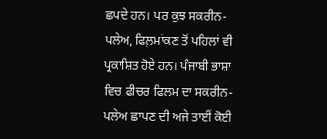ਛਪਦੇ ਹਨ। ਪਰ ਕੁਝ ਸਕਰੀਨ-ਪਲੇਅ, ਫਿਲ਼ਮਾਂਕਣ ਤੋਂ ਪਹਿਲਾਂ ਵੀ ਪ੍ਰਕਾਸ਼ਿਤ ਹੋਏ ਹਨ। ਪੰਜਾਬੀ ਭਾਸ਼ਾ ਵਿਚ ਫੀਚਰ ਫਿਲਮ ਦਾ ਸਕਰੀਨ-ਪਲੇਅ ਛਾਪਣ ਦੀ ਅਜੇ ਤਾਈਂ ਕੋਈ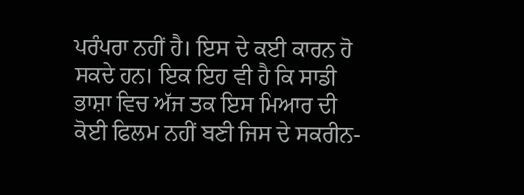ਪਰੰਪਰਾ ਨਹੀਂ ਹੈ। ਇਸ ਦੇ ਕਈ ਕਾਰਨ ਹੋ ਸਕਦੇ ਹਨ। ਇਕ ਇਹ ਵੀ ਹੈ ਕਿ ਸਾਡੀ ਭਾਸ਼ਾ ਵਿਚ ਅੱਜ ਤਕ ਇਸ ਮਿਆਰ ਦੀ ਕੋਈ ਫਿਲਮ ਨਹੀਂ ਬਣੀ ਜਿਸ ਦੇ ਸਕਰੀਨ-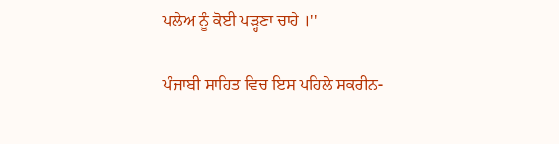ਪਲੇਅ ਨੂੰ ਕੋਈ ਪੜ੍ਹਣਾ ਚਾਹੇ ।''

ਪੰਜਾਬੀ ਸਾਹਿਤ ਵਿਚ ਇਸ ਪਹਿਲੇ ਸਕਰੀਨ-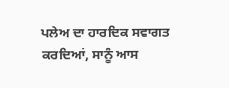ਪਲੇਅ ਦਾ ਹਾਰਦਿਕ ਸਵਾਗਤ ਕਰਦਿਆਂ, ਸਾਨੂੰ ਆਸ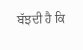ਬੱਝਦੀ ਹੈ ਕਿ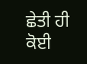ਛੇਤੀ ਹੀ ਕੋਈ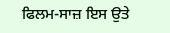ਫਿਲਮ-ਸਾਜ਼ ਇਸ ਉਤੇ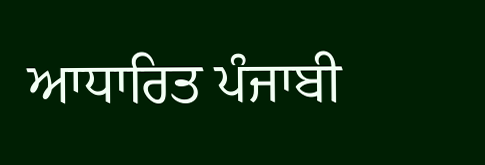ਆਧਾਰਿਤ ਪੰਜਾਬੀ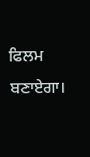ਫਿਲਮ ਬਣਾਏਗਾ।